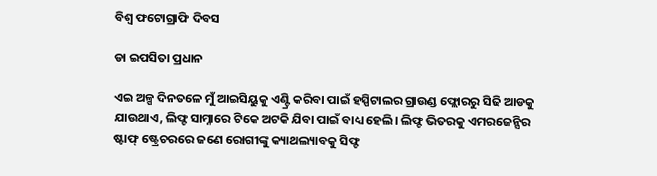ବିଶ୍ବ ଫଟୋଗ୍ରାଫି ଦିବସ

ଡା ଇପସିତା ପ୍ରଧାନ

ଏଇ ଅଳ୍ପ ଦିନତଳେ ମୁଁ ଆଇସିୟୁକୁ ଏଣ୍ଟ୍ରି କରିବା ପାଇଁ ହସ୍ପିଟାଲର ଗ୍ରାଉଣ୍ଡ ଫ୍ଲୋରରୁ ସିଢି ଆଡକୁ ଯାଉଥାଏ, ଲିଫ୍ଟ ସାମ୍ନାରେ ଟିକେ ଅଟକି ଯିବା ପାଇଁ ବାଧ୍ୟ ହେଲି। ଲିଫ୍ଟ ଭିତରକୁ ଏମରଜେନ୍ସିର ଷ୍ଟାଫ୍ ଷ୍ଟ୍ରେଚରରେ ଜଣେ ରୋଗୀଙ୍କୁ କ୍ୟାଥଲ୍ୟାବକୁ ସିଫ୍ଟ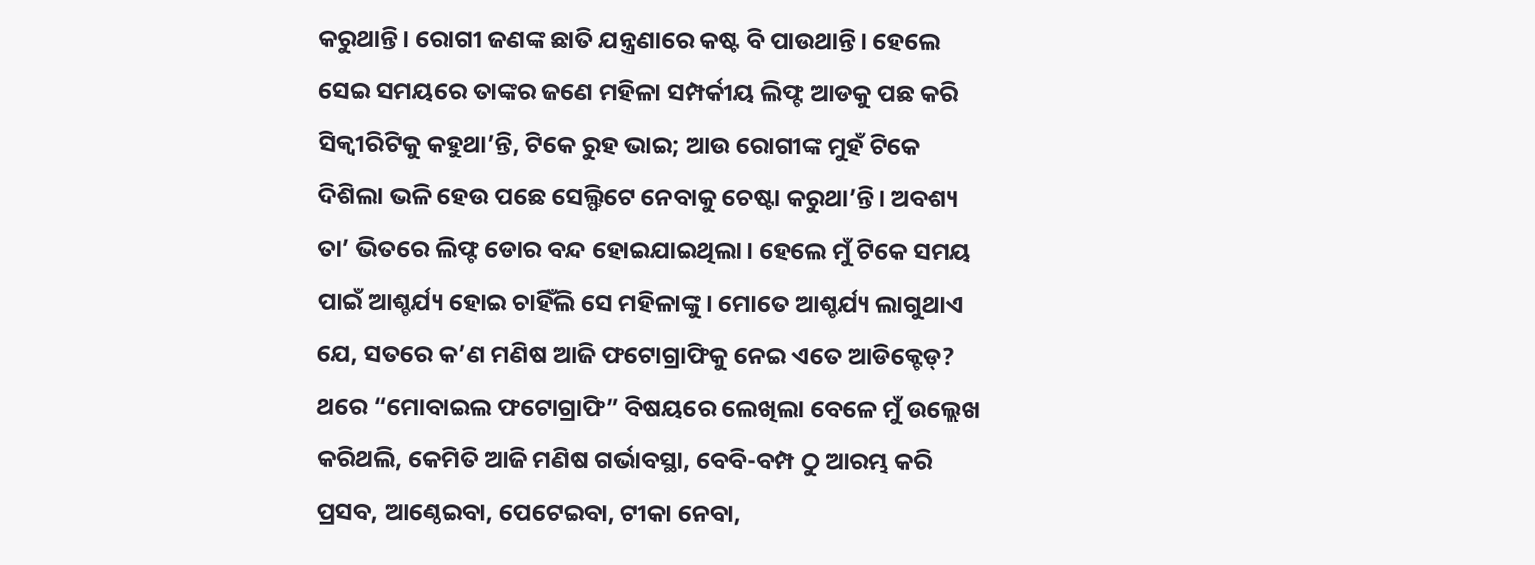କରୁଥାନ୍ତି। ରୋଗୀ ଜଣଙ୍କ ଛାତି ଯନ୍ତ୍ରଣାରେ କଷ୍ଟ ବି ପାଉଥାନ୍ତି। ହେଲେ ସେଇ ସମୟରେ ତାଙ୍କର ଜଣେ ମହିଳା ସମ୍ପର୍କୀୟ ଲିଫ୍ଟ ଆଡକୁ ପଛ କରି ସିକ୍ବୀରିଟିକୁ କହୁଥା’ନ୍ତି, ଟିକେ ରୁହ ଭାଇ; ଆଉ ରୋଗୀଙ୍କ ମୁହଁ ଟିକେ ଦିଶିଲା ଭଳି ହେଉ ପଛେ ସେଲ୍ଫିଟେ ନେବାକୁ ଚେଷ୍ଟା କରୁଥା’ନ୍ତି। ଅବଶ୍ୟ ତା’ ଭିତରେ ଲିଫ୍ଟ ଡୋର ବନ୍ଦ ହୋଇଯାଇଥିଲା। ହେଲେ ମୁଁ ଟିକେ ସମୟ ପାଇଁ ଆଶ୍ଚର୍ଯ୍ୟ ହୋଇ ଚାହିଁଲି ସେ ମହିଳାଙ୍କୁ। ମୋତେ ଆଶ୍ଚର୍ଯ୍ୟ ଲାଗୁଥାଏ ଯେ, ସତରେ କ’ଣ ମଣିଷ ଆଜି ଫଟୋଗ୍ରାଫିକୁ ନେଇ ଏତେ ଆଡିକ୍ଟେଡ୍? ଥରେ “ମୋବାଇଲ ଫଟୋଗ୍ରାଫି” ବିଷୟରେ ଲେଖିଲା ବେଳେ ମୁଁ ଉଲ୍ଲେଖ କରିଥଲି, କେମିତି ଆଜି ମଣିଷ ଗର୍ଭାବସ୍ଥା, ବେବି-ବମ୍ପ ଠୁ ଆରମ୍ଭ କରି ପ୍ରସବ, ଆଣ୍ଠେଇବା, ପେଟେଇବା, ଟୀକା ନେବା,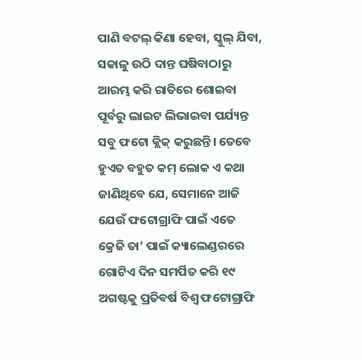ପାଣି ବଟଲ୍ କିଣା ହେବା, ସ୍କୁଲ୍ ଯିବା, ସକାଳୁ ଉଠି ଦାନ୍ତ ଘଷିବାଠାରୁ ଆରମ୍ଭ କରି ରାତିରେ ଶୋଇବା ପୂର୍ବରୁ ଲାଇଟ ଲିଭାଇବା ପର୍ଯ୍ୟନ୍ତ ସବୁ ଫଟୋ କ୍ଲିକ୍ କରୁଛନ୍ତି। ତେବେ ହୁଏତ ବହୁତ କମ୍ ଲୋକ ଏ କଥା ଜାଣିଥିବେ ଯେ, ସେମାନେ ଆଜି ଯେଉଁ ଫଟୋଗ୍ରାଫି ପାଇଁ ଏତେ କ୍ରେଜି ତା’ ପାଇଁ କ୍ୟାଲେଣ୍ଡରରେ ଗୋଟିଏ ଦିନ ସମର୍ପିତ କରି ୧୯ ଅଗଷ୍ଟକୁ ପ୍ରତିବର୍ଷ ବିଶ୍ବ ଫଟୋଗ୍ରାଫି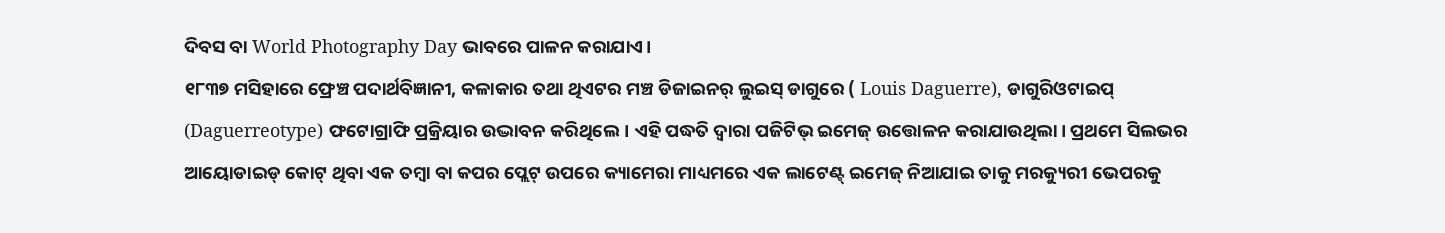ଦିବସ ବା World Photography Day ଭାବରେ ପାଳନ କରାଯାଏ।
୧୮୩୭ ମସିହାରେ ଫ୍ରେଞ୍ଚ ପଦାର୍ଥବିଜ୍ଞାନୀ, କଳାକାର ତଥା ଥିଏଟର ମଞ୍ଚ ଡିଜାଇନର୍ ଲୁଇସ୍ ଡାଗୁରେ ( Louis Daguerre), ଡାଗୁରିଓଟାଇପ୍ (Daguerreotype) ଫଟୋଗ୍ରାଫି ପ୍ରକ୍ରିୟାର ଉଦ୍ଭାବନ କରିଥିଲେ। ଏହି ପଦ୍ଧତି ଦ୍ବାରା ପଜିଟିଭ୍ ଇମେଜ୍ ଉତ୍ତୋଳନ କରାଯାଉଥିଲା। ପ୍ରଥମେ ସିଲଭର ଆୟୋଡାଇଡ୍ କୋଟ୍ ଥିବା ଏକ ତମ୍ବା ବା କପର ପ୍ଲେଟ୍ ଉପରେ କ୍ୟାମେରା ମାଧ୍ୟମରେ ଏକ ଲାଟେଣ୍ଟ୍ ଇମେଜ୍ ନିଆଯାଇ ତାକୁ ମରକ୍ୟୁରୀ ଭେପରକୁ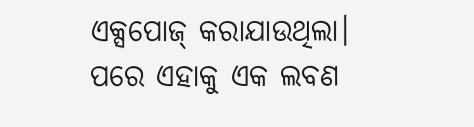ଏକ୍ସପୋଜ୍ କରାଯାଉଥିଲା। ପରେ ଏହାକୁ ଏକ ଲବଣ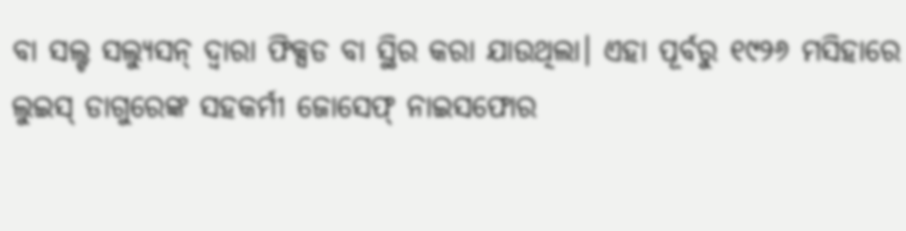ବା ସଲ୍ଟ ସଲ୍ୟୁସନ୍ ଦ୍ଵାରା ଫିକ୍ସଡ ବା ସ୍ଥିର କରା ଯାଉଥିଲା। ଏହା ପୂର୍ବରୁ ୧୯୨୬ ମସିହାରେ ଲୁଇସ୍ ଡାଗୁରେଙ୍କ ସହକର୍ମୀ ଜୋସେଫ୍ ନାଇସଫୋର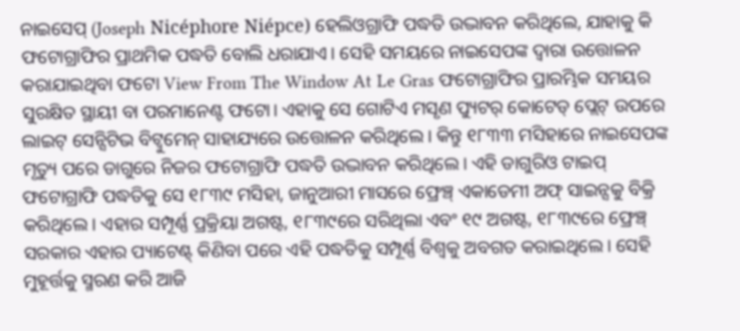ନାଇସେପ୍ (Joseph Nicéphore Niépce) ହେଲିଓଗ୍ରାଫି ପଦ୍ଧତି ଉଦ୍ଭାବନ କରିଥିଲେ, ଯାହାକୁ କି ଫଟୋଗ୍ରାଫିର ପ୍ରାଥମିକ ପଦ୍ଧତି ବୋଲି ଧରାଯାଏ। ସେହି ସମୟରେ ନାଇସେପଙ୍କ ଦ୍ବାରା ଉତ୍ତୋଳନ କରାଯାଇଥିବା ଫଟୋ View From The Window At Le Gras ଫଟୋଗ୍ରାଫିର ପ୍ରାରମ୍ଭିକ ସମୟର ସୁରକ୍ଷିତ ସ୍ଥାୟୀ ବା ପରମାନେଣ୍ଟ ଫଟୋ। ଏହାକୁ ସେ ଗୋଟିଏ ମସୃଣ ପ୍ୟୁଟର୍ କୋଟେଡ୍ ପ୍ଲେଟ୍ ଉପରେ ଲାଇଟ୍ ସେନ୍ସିଟିଭ ବିଟ୍ବୁମେନ୍ ସାହାଯ୍ୟରେ ଉତ୍ତୋଳନ କରିଥିଲେ। କିନ୍ତୁ ୧୮୩୩ ମସିହାରେ ନାଇସେପଙ୍କ ମୃତ୍ୟୁ ପରେ ଡାଗୁରେ ନିଜର ଫଟୋଗ୍ରାଫି ପଦ୍ଧତି ଉଦ୍ଭାବନ କରିଥିଲେ। ଏହି ଡାଗୁରିଓ ଟାଇପ୍ ଫଟୋଗ୍ରାଫି ପଦ୍ଧତିକୁ ସେ ୧୮୩୯ ମସିହା, ଜାନୁଆରୀ ମାସରେ ଫ୍ରେଞ୍ଚ୍ ଏକାଡେମୀ ଅଫ୍ ସାଇନ୍ସକୁ ବିକ୍ରି କରିଥିଲେ। ଏହାର ସମ୍ପୂର୍ଣ୍ଣ ପ୍ରକ୍ରିୟା ଅଗଷ୍ଟ, ୧୮୩୯ରେ ସରିଥିଲା ଏବଂ ୧୯ ଅଗଷ୍ଟ, ୧୮୩୯ରେ ଫ୍ରେଞ୍ଚ୍ ସରକାର ଏହାର ପ୍ୟାଟେଣ୍ଟ୍ କିଣିବା ପରେ ଏହି ପଦ୍ଧତିକୁ ସମ୍ପୂର୍ଣ୍ଣ ବିଶ୍ବକୁ ଅବଗତ କରାଇଥିଲେ। ସେହି ମୁହୂର୍ତ୍ତକୁ ସ୍ମରଣ କରି ଆଜି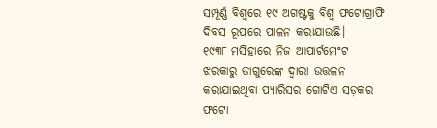ସମ୍ପୂର୍ଣ୍ଣ ବିଶ୍ବରେ ୧୯ ଅଗଷ୍ଟକୁ ବିଶ୍ବ ଫଟୋଗ୍ରାଫି ଦିବସ ରୂପରେ ପାଳନ କରାଯାଉଛି।
୧୯୩୮ ମସିହାରେ ନିଜ ଆପାର୍ଟମେଂଟ ଝରକାରୁ ଡାଗୁରେଙ୍କ ଦ୍ବାରା ଉତ୍ତଳନ କରାଯାଇଥିବା ପ୍ୟାରିସର ଗୋଟିଏ ସଡ଼କର ଫଟୋ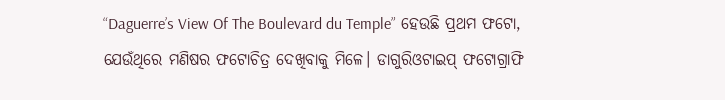“Daguerre’s View Of The Boulevard du Temple” ହେଉଛି ପ୍ରଥମ ଫଟୋ, ଯେଉଁଥିରେ ମଣିଷର ଫଟୋଚିତ୍ର ଦେଖିବାକୁ ମିଳେ। ଡାଗୁରିଓଟାଇପ୍ ଫଟୋଗ୍ରାଫି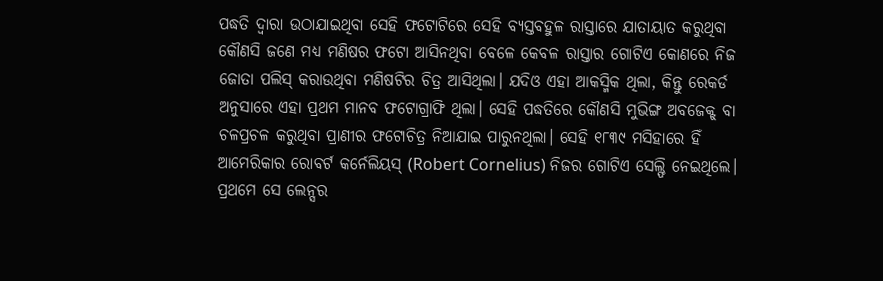ପଦ୍ଧତି ଦ୍ବାରା ଉଠାଯାଇଥିବା ସେହି ଫଟୋଟିରେ ସେହି ବ୍ୟସ୍ତବହୁଳ ରାସ୍ତାରେ ଯାତାୟାତ କରୁଥିବା କୌଣସି ଜଣେ ମଧ୍ୟ ମଣିଷର ଫଟୋ ଆସିନଥିବା ବେଳେ କେବଳ ରାସ୍ତାର ଗୋଟିଏ କୋଣରେ ନିଜ ଜୋତା ପଲିସ୍ କରାଉଥିବା ମଣିଷଟିର ଚିତ୍ର ଆସିଥିଲା। ଯଦିଓ ଏହା ଆକସ୍ମିକ ଥିଲା, କିନ୍ତୁ ରେକର୍ଡ ଅନୁସାରେ ଏହା ପ୍ରଥମ ମାନବ ଫଟୋଗ୍ରାଫି ଥିଲା। ସେହି ପଦ୍ଧତିରେ କୌଣସି ମୁଭିଙ୍ଗ ଅବଜେକ୍ଟ୍ ବା ଚଳପ୍ରଚଳ କରୁଥିବା ପ୍ରାଣୀର ଫଟୋଚିତ୍ର ନିଆଯାଇ ପାରୁନଥିଲା। ସେହି ୧୮୩୯ ମସିହାରେ ହିଁ ଆମେରିକାର ରୋବର୍ଟ କର୍ନେଲିୟସ୍ (Robert Cornelius) ନିଜର ଗୋଟିଏ ସେଲ୍ଫି ନେଇଥିଲେ। ପ୍ରଥମେ ସେ ଲେନ୍ସର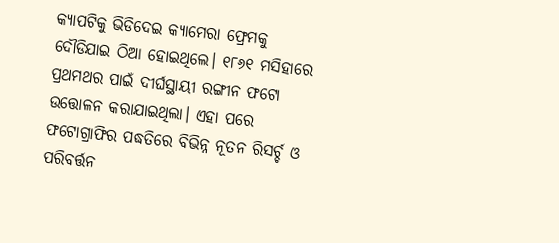କ୍ୟାପଟିକୁ ଭିଡିଦେଇ କ୍ୟାମେରା ଫ୍ରେମକୁ ଦୌଡିଯାଇ ଠିଆ ହୋଇଥିଲେ। ୧୮୬୧ ମସିହାରେ ପ୍ରଥମଥର ପାଇଁ ଦୀର୍ଘସ୍ଥାୟୀ ରଙ୍ଗୀନ ଫଟୋ ଉତ୍ତୋଳନ କରାଯାଇଥିଲା। ଏହା ପରେ ଫଟୋଗ୍ରାଫିର ପଦ୍ଧତିରେ ବିଭିନ୍ନ ନୂତନ ରିସର୍ଚ୍ଚ ଓ ପରିବର୍ତ୍ତନ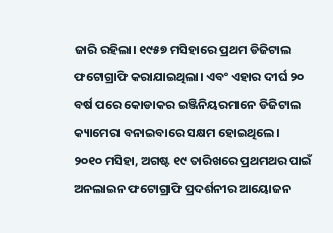ଜାରି ରହିଲା। ୧୯୫୭ ମସିହାରେ ପ୍ରଥମ ଡିଜିଟାଲ ଫଟୋଗ୍ରାଫି କରାଯାଇଥିଲା। ଏବଂ ଏହାର ଦୀର୍ଘ ୨୦ ବର୍ଷ ପରେ କୋଡାକର ଇଞ୍ଜିନିୟରମାନେ ଡିଜିଟାଲ କ୍ୟାମେରା ବନାଇବାରେ ସକ୍ଷମ ହୋଇଥିଲେ।
୨୦୧୦ ମସିହା, ଅଗଷ୍ଟ ୧୯ ତାରିଖରେ ପ୍ରଥମଥର ପାଇଁ ଅନଲାଇନ ଫଟୋଗ୍ରାଫି ପ୍ରଦର୍ଶନୀର ଆୟୋଜନ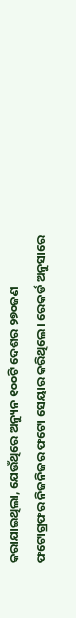କରାଯାଇଥିଲା, ଯେଉଁଥିରେ ଅନ୍ୟୁନ ୧୦୦ଟି ଦେଶର ୨୭୦ଜଣ ଫଟୋଗ୍ରଫର ନିଜନିଜର ଫଟୋ ସେୟାର କରିଥିଲେ। ରେକର୍ଡ ଅନୁସାରେ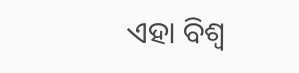ଏହା ବିଶ୍ବ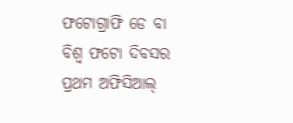ଫଟୋଗ୍ରାଫି ଡେ ବା ବିଶ୍ବ ଫଟୋ ଦିବସର ପ୍ରଥମ ଅଫିସିଆଲ୍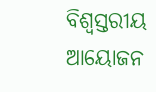ବିଶ୍ବସ୍ତରୀୟ ଆୟୋଜନ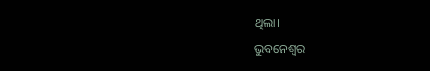ଥିଲା।

ଭୁବନେଶ୍ୱର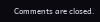Comments are closed.